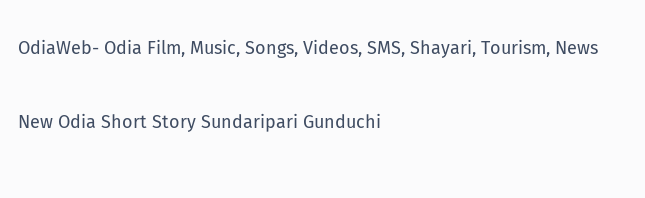OdiaWeb- Odia Film, Music, Songs, Videos, SMS, Shayari, Tourism, News

New Odia Short Story Sundaripari Gunduchi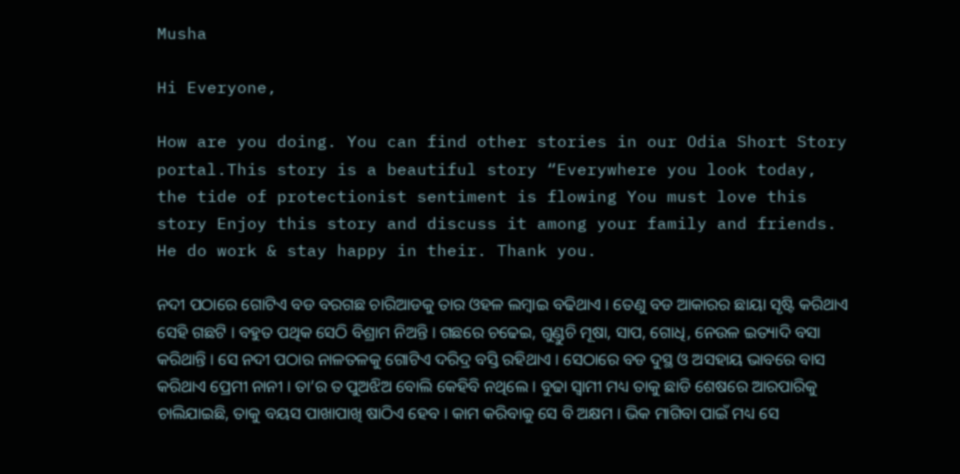Musha

Hi Everyone,

How are you doing. You can find other stories in our Odia Short Story portal.This story is a beautiful story “Everywhere you look today, the tide of protectionist sentiment is flowing You must love this story Enjoy this story and discuss it among your family and friends.  He do work & stay happy in their. Thank you.

ନଦୀ ପଠାରେ ଗୋଟିଏ ବଡ ବରଗଛ ଚାରିଆଡକୁ ତାର ଓହଳ ଲମ୍ବାଇ ବଢିଥାଏ । ତେଣୁ ବଡ ଆକାରର ଛାୟା ସୃଷ୍ଟି କରିଥାଏ ସେହି ଗଛଟି । ବହୁତ ପଥିକ ସେଠି ବିଶ୍ରାମ ନିଅନ୍ତି । ଗଛରେ ଚଢେଇ, ଗୁଣ୍ଡୁଚି ମୂଷା, ସାପ, ଗୋଧି, ନେଉଳ ଇତ୍ୟାଦି ବସା କରିଥାନ୍ତି । ସେ ନଦୀ ପଠାର ନାଳତଳକୁ ଗୋଟିଏ ଦରିଦ୍ର ବସ୍ତି ରହିଥାଏ । ସେଠାରେ ବଡ ଦୁସ୍ଥ ଓ ଅସହାୟ ଭାବରେ ବାସ କରିଥାଏ ପ୍ରେମୀ ନାନୀ । ତା’ର ତ ପୁଅଝିଅ ବୋଲି କେହିବି ନଥିଲେ । ବୁଢା ସ୍ୱାମୀ ମଧ୍ୟ ତାକୁ ଛାଡି ଶେଷରେ ଆରପାରିକୁ ଚାଲିଯାଇଛି, ତାକୁ ବୟସ ପାଖାପାଖି ଷାଠିଏ ହେବ । କାମ କରିବାକୁ ସେ ବି ଅକ୍ଷମ । ଭିକ ମାଗିବା ପାଇଁ ମଧ୍ୟ ସେ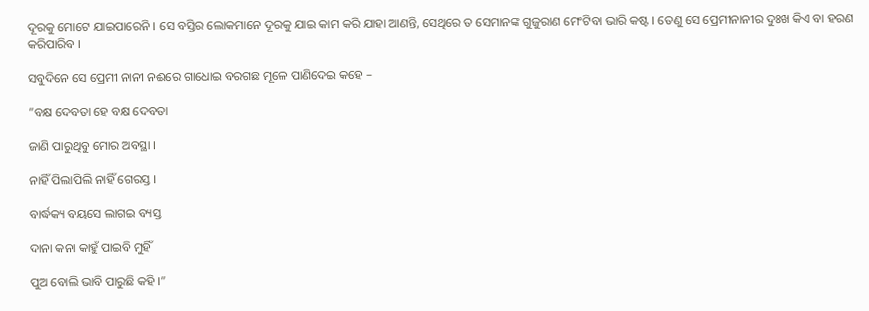ଦୂରକୁ ମୋଟେ ଯାଇପାରେନି । ସେ ବସ୍ତିର ଲୋକମାନେ ଦୂରକୁ ଯାଇ କାମ କରି ଯାହା ଆଣନ୍ତି, ସେଥିରେ ତ ସେମାନଙ୍କ ଗୁଜୁରାଣ ମେଂଟିବା ଭାରି କଷ୍ଟ । ତେଣୁ ସେ ପ୍ରେମୀନାନୀର ଦୁଃଖ କିଏ ବା ହରଣ କରିପାରିବ ।

ସବୁଦିନେ ସେ ପ୍ରେମୀ ନାନୀ ନଈରେ ଗାଧୋଇ ବରଗଛ ମୂଳେ ପାଣିଦେଇ କହେ –

”ବକ୍ଷ ଦେବତା ହେ ବକ୍ଷ ଦେବତା

ଜାଣି ପାରୁଥିବୁ ମୋର ଅବସ୍ଥା ।

ନାହିଁ ପିଲାପିଲି ନାହିଁ ଗେରସ୍ତ ।

ବାର୍ଦ୍ଧକ୍ୟ ବୟସେ ଲାଗଇ ବ୍ୟସ୍ତ

ଦାନା କନା କାହୁଁ ପାଇବି ମୁହିଁ

ପୁଅ ବୋଲି ଭାବି ପାରୁଛି କହି ।”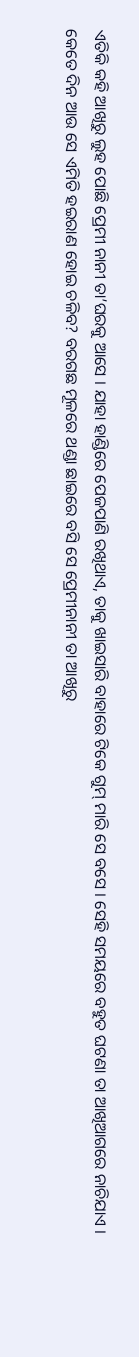ଏତିକି କହି ଆଖିରୁ ଲୁହ ପୋଛି ପ୍ରେମୀ ନାନୀ ତା’ଘରକୁ ଆସେ । ଯାହା ହାଣ୍ଡିରେ ପେଜପାଣି ରଖିଥାଏ, ତାକୁ ଖାଇସାରି ବାହାରେ ଟିକେ ଗୁମ୍ ମାରି ସେ ବସେ । ସେହି ସମୟରେ ବହୁତ ଘଟଣା ତା ଆଖିଆଗରେ ନାଚିଯାଏ । କେତେ ଦିନ ଆଉ ସେ ଏମିତି ହଇରାଣ ହୋଇ ଚଳିବ? ବରଗଛ ମୂଳରେ ଥଣ୍ଡା ଛାଇରେ ବସି ସେ ପ୍ରେମୀନାନୀ ତା ଆଖିରୁ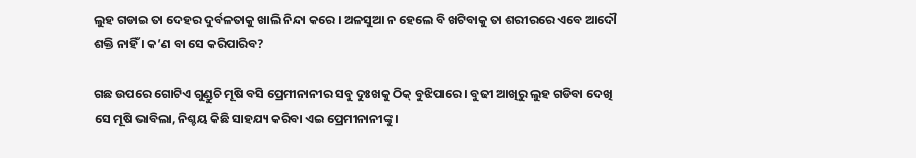ଲୁହ ଗଡାଇ ତା ଦେହର ଦୁର୍ବଳତାକୁ ଖାଲି ନିନ୍ଦା କରେ । ଅଳସୁଆ ନ ହେଲେ ବି ଖଟିବାକୁ ତା ଶରୀରରେ ଏବେ ଆଦୌ ଶକ୍ତି ନାହିଁ । କ’ଣ ବା ସେ କରିପାରିବ?

ଗଛ ଉପରେ ଗୋଟିଏ ଗୁଣ୍ଡୁଚି ମୂଷି ବସି ପ୍ରେମୀନାନୀର ସବୁ ଦୁଃଖକୁ ଠିକ୍ ବୁଝିପାରେ । ବୁଢୀ ଆଖିରୁ ଲୁହ ଗଡିବା ଦେଖି ସେ ମୂଷି ଭାବିଲା, ନିଶ୍ଚୟ କିଛି ସାହଯ୍ୟ କରିବା ଏଇ ପ୍ରେମୀନାନୀଙ୍କୁ ।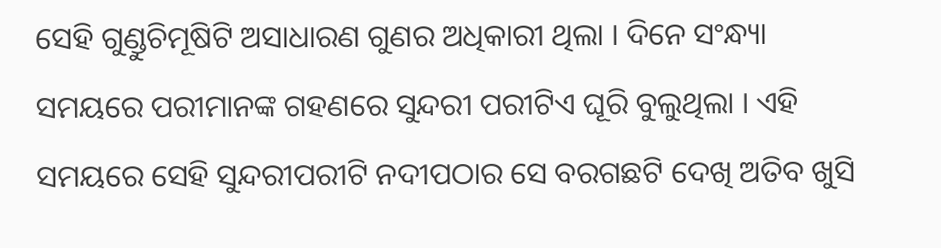ସେହି ଗୁଣ୍ଡୁଚିମୂଷିଟି ଅସାଧାରଣ ଗୁଣର ଅଧିକାରୀ ଥିଲା । ଦିନେ ସଂନ୍ଧ୍ୟା ସମୟରେ ପରୀମାନଙ୍କ ଗହଣରେ ସୁନ୍ଦରୀ ପରୀଟିଏ ଘୂରି ବୁଲୁଥିଲା । ଏହି ସମୟରେ ସେହି ସୁନ୍ଦରୀପରୀଟି ନଦୀପଠାର ସେ ବରଗଛଟି ଦେଖି ଅତିବ ଖୁସି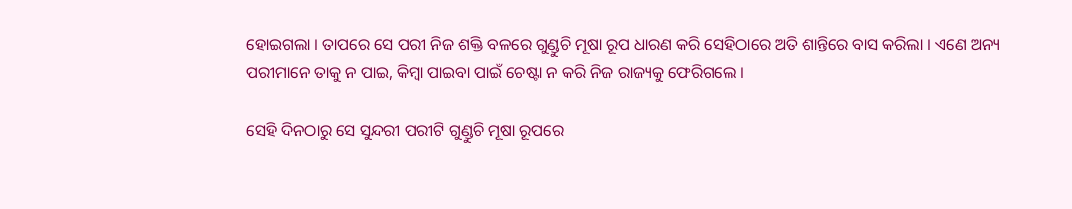ହୋଇଗଲା । ତାପରେ ସେ ପରୀ ନିଜ ଶକ୍ତି ବଳରେ ଗୁଣ୍ଡୁଚି ମୂଷା ରୂପ ଧାରଣ କରି ସେହିଠାରେ ଅତି ଶାନ୍ତିରେ ବାସ କରିଲା । ଏଣେ ଅନ୍ୟ ପରୀମାନେ ତାକୁ ନ ପାଇ, କିମ୍ବା ପାଇବା ପାଇଁ ଚେଷ୍ଟା ନ କରି ନିଜ ରାଜ୍ୟକୁ ଫେରିଗଲେ ।

ସେହି ଦିନଠାରୁ ସେ ସୁନ୍ଦରୀ ପରୀଟି ଗୁଣ୍ଡୁଚି ମୂଷା ରୂପରେ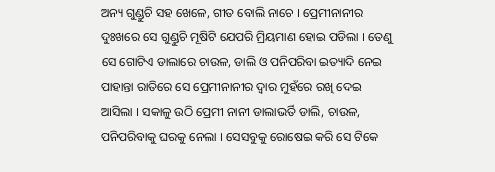ଅନ୍ୟ ଗୁଣ୍ଡୁଚି ସହ ଖେଳେ, ଗୀତ ବୋଲି ନାଚେ । ପ୍ରେମୀନାନୀର ଦୁଃଖରେ ସେ ଗୁଣ୍ଡୁଚି ମୂଷିଟି ଯେପରି ମ୍ରିୟମାଣ ହୋଇ ପଡିଲା । ତେଣୁ ସେ ଗୋଟିଏ ଡାଲାରେ ଚାଉଳ, ଡାଲି ଓ ପନିପରିବା ଇତ୍ୟାଦି ନେଇ ପାହାନ୍ତା ରାତିରେ ସେ ପ୍ରେମୀନାନୀର ଦ୍ୱାର ମୁହଁରେ ରଖି ଦେଇ ଆସିଲା । ସକାଳୁ ଉଠି ପ୍ରେମୀ ନାନୀ ଡାଲାଭର୍ତି ଡାଲି, ଚାଉଳ, ପନିପରିବାକୁ ଘରକୁ ନେଲା । ସେସବୁକୁ ରୋଷେଇ କରି ସେ ଟିକେ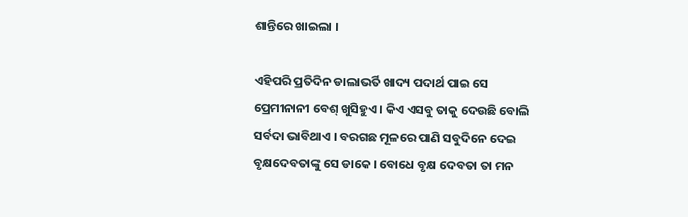ଶାନ୍ତିରେ ଖାଇଲା ।

ଏହିପରି ପ୍ରତିଦିନ ଡାଲାଭର୍ତି ଖାଦ୍ୟ ପଦାର୍ଥ ପାଇ ସେ ପ୍ରେମୀନାନୀ ବେଶ୍ ଖୁସିହୁଏ । କିଏ ଏସବୁ ତାକୁ ଦେଉଛି ବୋଲି ସର୍ବଦା ଭାବିଥାଏ । ବରଗଛ ମୂଳରେ ପାଣି ସବୁଦିନେ ଦେଇ ବୃକ୍ଷଦେବତାଙ୍କୁ ସେ ଡାକେ । ବୋଧେ ବୃକ୍ଷ ଦେବତା ତା ମନ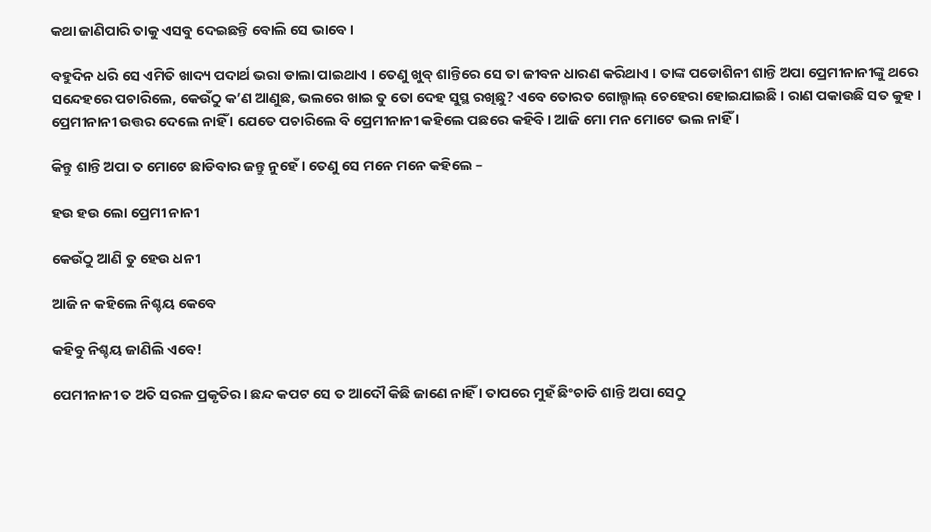କଥା ଜାଣିପାରି ତାକୁ ଏସବୁ ଦେଇଛନ୍ତି ବୋଲି ସେ ଭାବେ ।

ବହୁଦିନ ଧରି ସେ ଏମିତି ଖାଦ୍ୟ ପଦାର୍ଥ ଭରା ଡାଲା ପାଇଥାଏ । ତେଣୁ ଖୁବ୍ ଶାନ୍ତିରେ ସେ ତା ଜୀବନ ଧାରଣ କରିଥାଏ । ତାଙ୍କ ପଡୋଶିନୀ ଶାନ୍ତି ଅପା ପ୍ରେମୀନାନୀଙ୍କୁ ଥରେ ସନ୍ଦେହରେ ପଚାରିଲେ, କେଉଁଠୁ କ’ଣ ଆଣୁଛ, ଭଲରେ ଖାଇ ତୁ ତୋ ଦେହ ସୁସ୍ଥ ରଖିଛୁ? ଏବେ ତୋରତ ଗୋଲ୍ଗାଲ୍ ଚେହେରା ହୋଇଯାଇଛି । ରାଣ ପକାଉଛି ସତ କୁହ । ପ୍ରେମୀନାନୀ ଉତ୍ତର ଦେଲେ ନାହିଁ । ଯେତେ ପଚାରିଲେ ବି ପ୍ରେମୀନାନୀ କହିଲେ ପଛରେ କହିବି । ଆଜି ମୋ ମନ ମୋଟେ ଭଲ ନାହିଁ ।

କିନ୍ତୁ ଶାନ୍ତି ଅପା ତ ମୋଟେ ଛାଡିବାର ଜନ୍ତୁ ନୁହେଁ । ତେଣୁ ସେ ମନେ ମନେ କହିଲେ –

ହଉ ହଉ ଲୋ ପ୍ରେମୀ ନାନୀ

କେଉଁଠୁ ଆଣି ତୁ ହେଉ ଧନୀ

ଆଜି ନ କହିଲେ ନିଶ୍ଚୟ କେବେ

କହିବୁ ନିଶ୍ଚୟ ଜାଣିଲି ଏବେ!

ପେମୀନାନୀ ତ ଅତି ସରଳ ପ୍ରକୃତିର । ଛନ୍ଦ କପଟ ସେ ତ ଆଦୌ କିଛି ଜାଣେ ନାହିଁ । ତାପରେ ମୁହଁ ଛିଂଚାଡି ଶାନ୍ତି ଅପା ସେଠୁ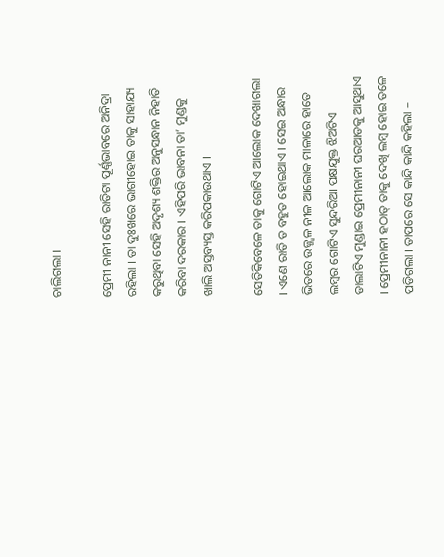ଚାଲିଗଲା ।

ପ୍ରେମୀ ନାନୀ ସେହି ରାତିଟା ପୂର୍ଣ୍ଣଭାବରେ ଅନିଦ୍ରା ରହିଲା । ତା ଦୁଃଖରେ ଭାଗୀହୋଇ ତାକୁ ସାହାଯ୍ୟ କରୁଥିବା ସେହି ଅଦୃଶ୍ୟ ଶକ୍ତିର ଅନୁସନ୍ଧାନ ନିହାତି କରିବା ଦରକାର । ଏହିପରି ଭାବନା ତା’ ମୁଣ୍ଡକୁ ଖାଲି ଅସ୍ତବ୍ୟସ୍ତ କରିପକାଉଥାଏ ।

ସେତିକିବେଳେ ତାକୁ ଗୋଟିଏ ଆଲୋକ ଦେଖାଗଲା । ଏଣେ ରାତି ତ ବହୁତ ହୋଇଥାଏ । ସେଇ ଅନ୍ଧାର ଭିତରେ ଉଜ୍ଜ୍ୱଳ ନୀଳ ଆଲୋକ ମାଳାରେ ହାତେ ଲମ୍ବର ଗୋଟିଏ ସୁନ୍ଦରିଆ ପକ୍ଷଯୁକ୍ତ ଝିଅଟିଏ ଡାଲାଟିଏ ମୁଣ୍ଡାଇ ପ୍ରେମୀନାନୀ ଘରଆଡକୁ ଆସୁଥାଏ । ପ୍ରେମୀନାନୀ ହଠାତ୍ ତାକୁ ଦେଖି ଲମ୍ବ ହୋଇ ତଳେ ପଡିଗଲା । ତାପରେ ସେ କାନ୍ଦି କାନ୍ଦି କହିଲା –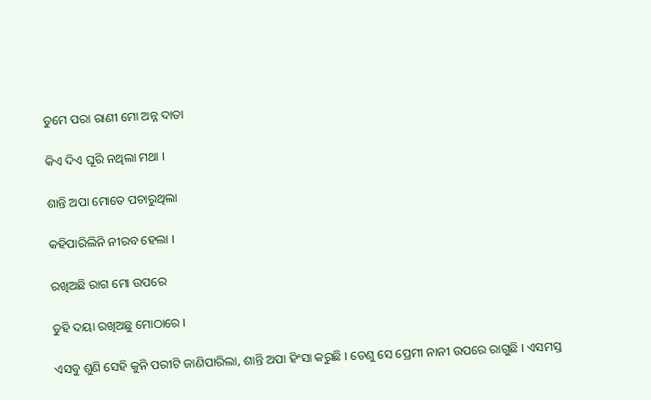ତୁମେ ପରା ରାଣୀ ମୋ ଅନ୍ନ ଦାତା

କିଏ ଦିଏ ଘୂରି ନଥିଲା ମଥା ।

ଶାନ୍ତି ଅପା ମୋତେ ପଚାରୁଥିଲା

କହିପାରିଲିନି ନୀରବ ହେଲା ।

ରଖିଅଛି ରାଗ ମୋ ଉପରେ

ତୁହି ଦୟା ରଖିଅଛୁ ମୋଠାରେ ।

ଏସବୁ ଶୁଣି ସେହି କୁନି ପରୀଟି ଜାଣିପାରିଲା, ଶାନ୍ତି ଅପା ହିଂସା କରୁଛି । ତେଣୁ ସେ ପ୍ରେମୀ ନାନୀ ଉପରେ ରାଗୁଛି । ଏସମସ୍ତ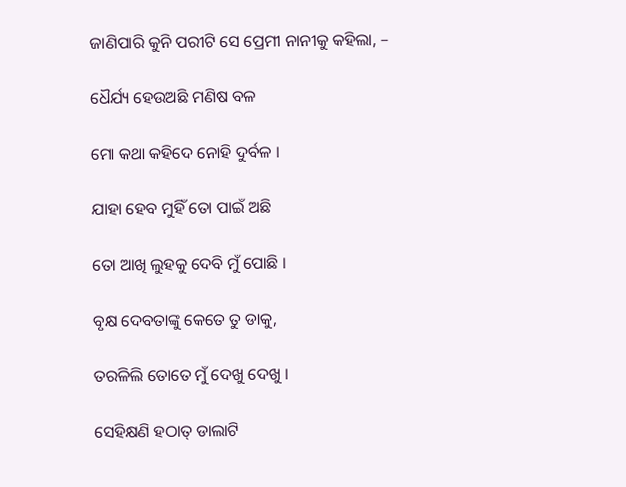ଜାଣିପାରି କୁନି ପରୀଟି ସେ ପ୍ରେମୀ ନାନୀକୁ କହିଲା, –

ଧୈର୍ଯ୍ୟ ହେଉଅଛି ମଣିଷ ବଳ

ମୋ କଥା କହିଦେ ନୋହି ଦୁର୍ବଳ ।

ଯାହା ହେବ ମୁହିଁ ତୋ ପାଇଁ ଅଛି

ତୋ ଆଖି ଲୁହକୁ ଦେବି ମୁଁ ପୋଛି ।

ବୃକ୍ଷ ଦେବତାଙ୍କୁ କେତେ ତୁ ଡାକୁ,

ତରଳିଲି ତୋତେ ମୁଁ ଦେଖୁ ଦେଖୁ ।

ସେହିକ୍ଷଣି ହଠାତ୍ ଡାଲାଟି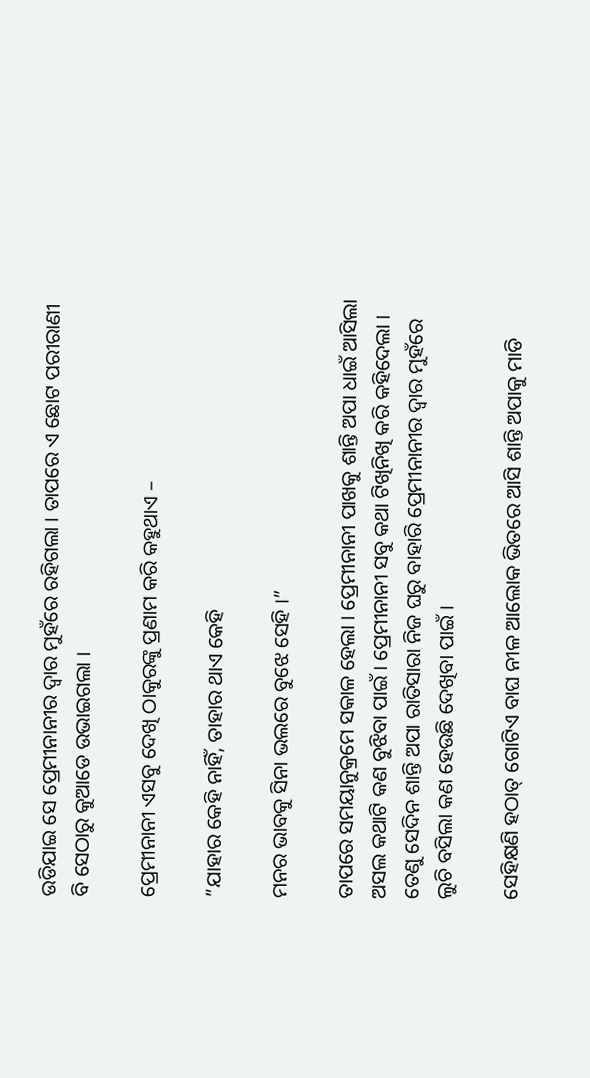ଉଡିଯାଇ ସେ ପ୍ରେମୀନାନୀର ଦ୍ୱାର ମୁହଁରେ ରହିଗଲା । ତାପରେ ଏ ଛୋଟ ପରୀରାଣୀ ବି ସେଠାରୁ କୁଆଡେ ଉଭାଇଗଲା ।

ପ୍ରେମୀନାନୀ ଏସବୁ ଦେଖି ଠାକୁରଙ୍କୁ ପ୍ରଣାମ କରି କହୁଥାଏ –

”ଯାହାର କେହି ନାହିଁ, ତାହାର ଥାଏ କେହି

ମନର ଭାବକୁ ସିନା ଭଲରେ ବୁଝେ ସେହି ।”

ତାପରେ ସମୟାନୁକ୍ରମେ ସକାଳ ହେଲା । ପ୍ରେମୀନାନୀ ପାଖକୁ ଶାନ୍ତି ଅପା ଧାଇଁ ଆସିଲା ଅସଲ କଥାଟି କଣ ବୁଝିବା ପାଇଁ । ପ୍ରେମୀନାନୀ ସବୁ କଥା ଟିଖିନିଖି କରି କହିଦେଲା । ତେଣୁ ସେଦିନ ଶାନ୍ତି ଅପା ରାତିସାରା ନିଜ ଘରୁ ବାହାରି ପ୍ରେମୀନାନୀର ଦ୍ୱାର ମୁହଁରେ ଲୁଚି ବସିଲା କଣ ହେଉଛି ଦେଖିବା ପାଇଁ ।

ସେହିକ୍ଷଣି ହଠାତ୍ ଗୋଟିଏ ବାଘ ନୀଳ ଆଲୋକ ଭିତରେ ଆସି ଶାନ୍ତି ଅପାକୁ ମାଡି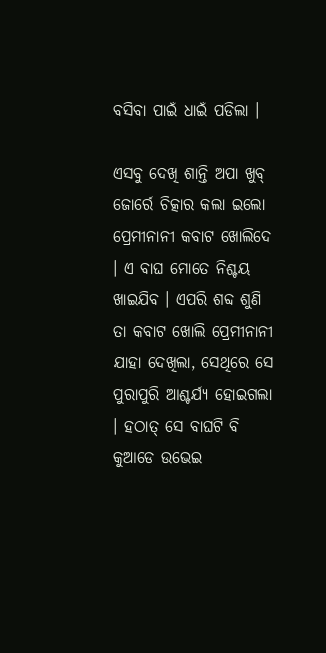ବସିବା ପାଇଁ ଧାଇଁ ପଡିଲା ।

ଏସବୁ ଦେଖି ଶାନ୍ତି ଅପା ଖୁବ୍ ଜୋର୍ରେ ଚିତ୍କାର କଲା ଇଲୋ ପ୍ରେମୀନାନୀ କବାଟ ଖୋଲିଦେ । ଏ ବାଘ ମୋତେ ନିଶ୍ଚୟ ଖାଇଯିବ । ଏପରି ଶବ୍ଦ ଶୁଣି ତା କବାଟ ଖୋଲି ପ୍ରେମୀନାନୀ ଯାହା ଦେଖିଲା, ସେଥିରେ ସେ ପୁରାପୁରି ଆଶ୍ଚର୍ଯ୍ୟ ହୋଇଗଲା । ହଠାତ୍ ସେ ବାଘଟି ବି କୁଆଡେ ଉଭେଇ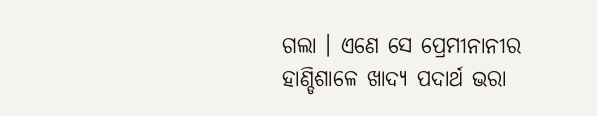ଗଲା । ଏଣେ ସେ ପ୍ରେମୀନାନୀର ହାଣ୍ଡିଶାଳେ ଖାଦ୍ୟ ପଦାର୍ଥ ଭରା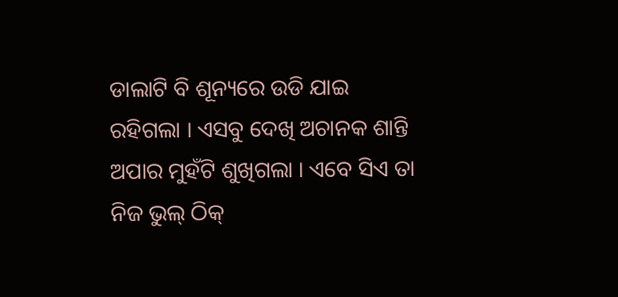ଡାଲାଟି ବି ଶୂନ୍ୟରେ ଉଡି ଯାଇ ରହିଗଲା । ଏସବୁ ଦେଖି ଅଚାନକ ଶାନ୍ତି ଅପାର ମୁହଁଟି ଶୁଖିଗଲା । ଏବେ ସିଏ ତା ନିଜ ଭୁଲ୍ ଠିକ୍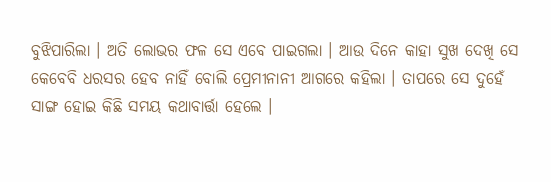ବୁଝିପାରିଲା । ଅତି ଲୋଭର ଫଳ ସେ ଏବେ ପାଇଗଲା । ଆଉ ଦିନେ କାହା ସୁଖ ଦେଖି ସେ କେବେବି ଧରସର ହେବ ନାହିଁ ବୋଲି ପ୍ରେମୀନାନୀ ଆଗରେ କହିଲା । ତାପରେ ସେ ଦୁହେଁ ସାଙ୍ଗ ହୋଇ କିଛି ସମୟ କଥାବାର୍ତ୍ତା ହେଲେ ।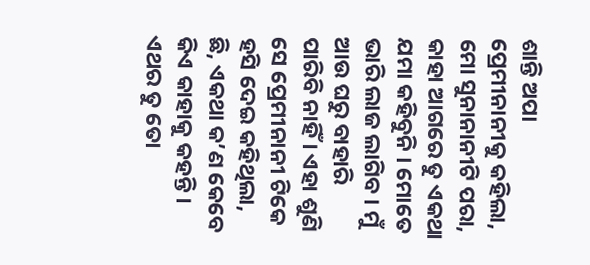ଶାନ୍ତି ଅପା ପ୍ରେମୀନାନୀକୁ କହିଲା, ମୋ ସୁନାନାନୀଟି ପରା, କାହା ଆଗରେ ତୁ ଏକଥା ଯମା କହିବୁନି । ମୋତେ ଭାରି ଲାଜ ଲାଗିବ । ମୁଁ ଆଉ ଘରୁ ବାହାରି ପାରିବି ନାହିଁ । ଏହା ଶୁଣି ସେ ପ୍ରେମୀନାନୀ ଟିକେ ହସି ଦେଇ କହିଥିଲା, ଛି, ଏକଥା କ’ଣ କେବେ କିଏ କାହାକୁ କହନ୍ତି । ଏଥର ତୁ ତୋ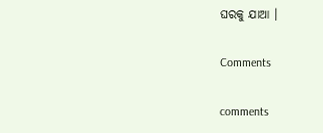ଘରକୁ ଯାଆ ।

Comments

comments